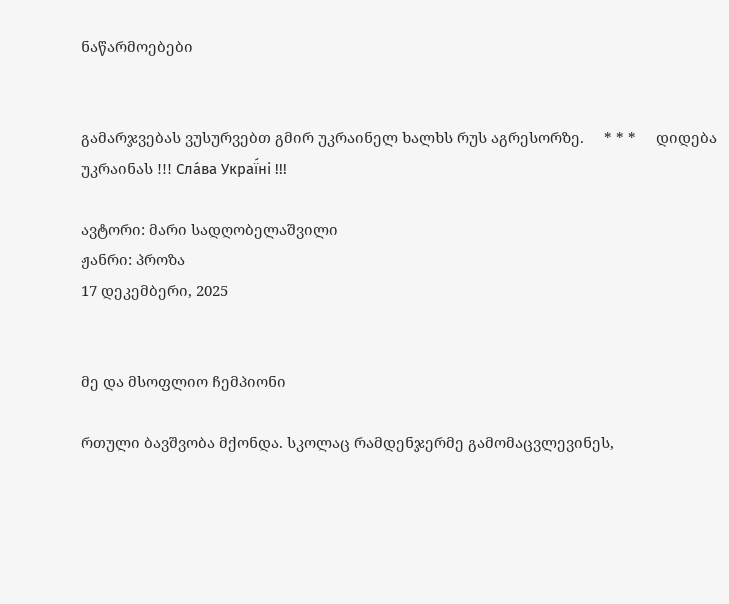ნაწარმოებები


გამარჯვებას ვუსურვებთ გმირ უკრაინელ ხალხს რუს აგრესორზე.     * * *     დიდება უკრაინას !!! Сла́ва Украї́ні !!!

ავტორი: მარი სადღობელაშვილი
ჟანრი: პროზა
17 დეკემბერი, 2025


მე და მსოფლიო ჩემპიონი

რთული ბავშვობა მქონდა. სკოლაც რამდენჯერმე გამომაცვლევინეს,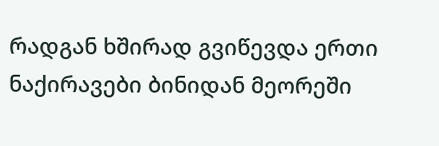რადგან ხშირად გვიწევდა ერთი ნაქირავები ბინიდან მეორეში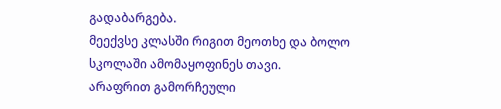გადაბარგება.
მეექვსე კლასში რიგით მეოთხე და ბოლო სკოლაში ამომაყოფინეს თავი.
არაფრით გამორჩეული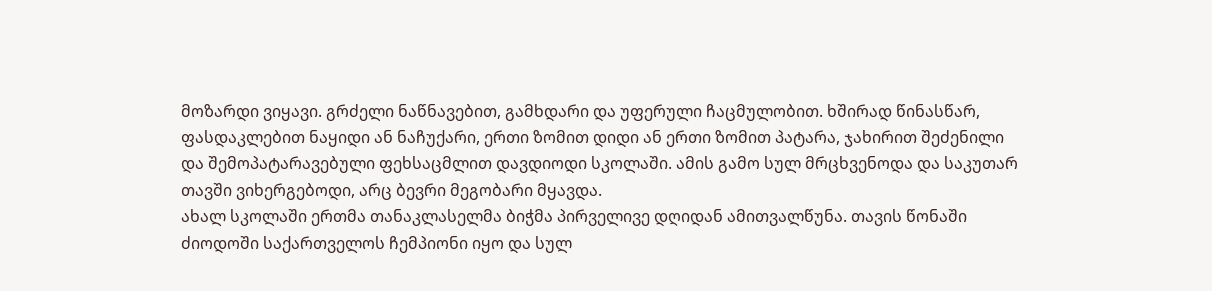მოზარდი ვიყავი. გრძელი ნაწნავებით, გამხდარი და უფერული ჩაცმულობით. ხშირად წინასწარ, ფასდაკლებით ნაყიდი ან ნაჩუქარი, ერთი ზომით დიდი ან ერთი ზომით პატარა, ჯახირით შეძენილი და შემოპატარავებული ფეხსაცმლით დავდიოდი სკოლაში. ამის გამო სულ მრცხვენოდა და საკუთარ თავში ვიხერგებოდი, არც ბევრი მეგობარი მყავდა.
ახალ სკოლაში ერთმა თანაკლასელმა ბიჭმა პირველივე დღიდან ამითვალწუნა. თავის წონაში ძიოდოში საქართველოს ჩემპიონი იყო და სულ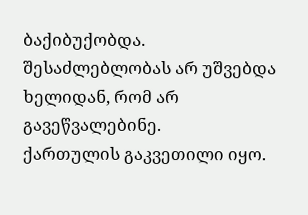ბაქიბუქობდა. შესაძლებლობას არ უშვებდა ხელიდან, რომ არ გავეწვალებინე.
ქართულის გაკვეთილი იყო.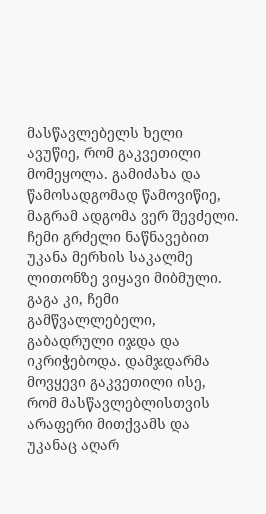მასწავლებელს ხელი ავუწიე, რომ გაკვეთილი მომეყოლა. გამიძახა და წამოსადგომად წამოვიწიე, მაგრამ ადგომა ვერ შევძელი. ჩემი გრძელი ნაწნავებით უკანა მერხის საკალმე ლითონზე ვიყავი მიბმული. გაგა კი, ჩემი გამწვალლებელი, გაბადრული იჯდა და იკრიჭებოდა. დამჯდარმა მოვყევი გაკვეთილი ისე, რომ მასწავლებლისთვის არაფერი მითქვამს და უკანაც აღარ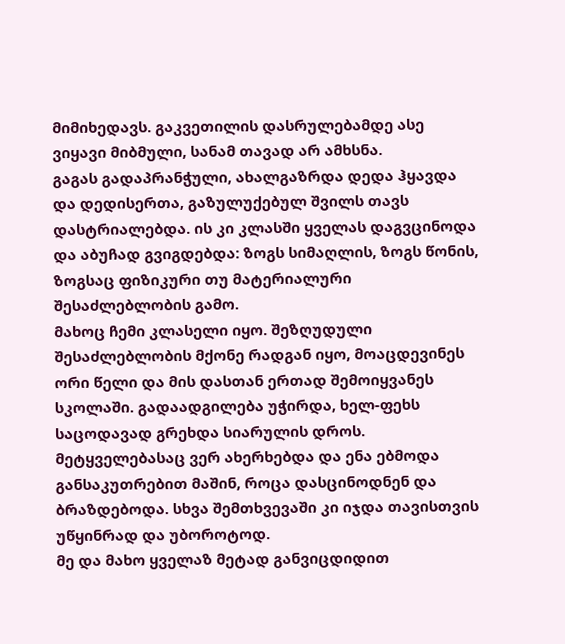მიმიხედავს. გაკვეთილის დასრულებამდე ასე ვიყავი მიბმული, სანამ თავად არ ამხსნა.
გაგას გადაპრანჭული, ახალგაზრდა დედა ჰყავდა და დედისერთა, გაზულუქებულ შვილს თავს დასტრიალებდა. ის კი კლასში ყველას დაგვცინოდა და აბუჩად გვიგდებდა: ზოგს სიმაღლის, ზოგს წონის, ზოგსაც ფიზიკური თუ მატერიალური შესაძლებლობის გამო.
მახოც ჩემი კლასელი იყო. შეზღუდული შესაძლებლობის მქონე რადგან იყო, მოაცდევინეს ორი წელი და მის დასთან ერთად შემოიყვანეს სკოლაში. გადაადგილება უჭირდა, ხელ-ფეხს საცოდავად გრეხდა სიარულის დროს. მეტყველებასაც ვერ ახერხებდა და ენა ებმოდა განსაკუთრებით მაშინ, როცა დასცინოდნენ და ბრაზდებოდა. სხვა შემთხვევაში კი იჯდა თავისთვის უწყინრად და უბოროტოდ.
მე და მახო ყველაზ მეტად განვიცდიდით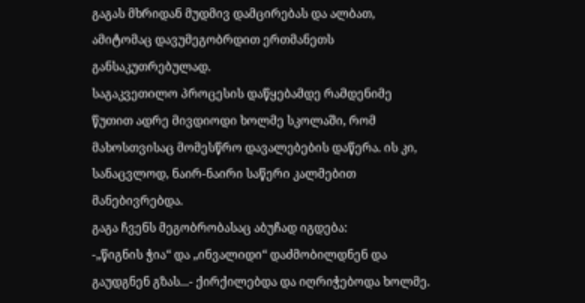გაგას მხრიდან მუდმივ დამცირებას და ალბათ, ამიტომაც დავუმეგობრდით ერთმანეთს განსაკუთრებულად.
საგაკვეთილო პროცესის დაწყებამდე რამდენიმე წუთით ადრე მივდიოდი ხოლმე სკოლაში, რომ მახოსთვისაც მომესწრო დავალებების დაწერა. ის კი, სანაცვლოდ, ნაირ-ნაირი საწერი კალმებით მანებივრებდა.
გაგა ჩვენს მეგობრობასაც აბუჩად იგდება:
-„წიგნის ჭია“ და „ინვალიდი“ დაძმობილდნენ და გაუდგნენ გზას...- ქირქილებდა და იღრიჭებოდა ხოლმე.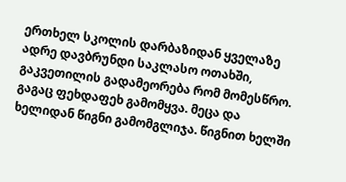ერთხელ სკოლის დარბაზიდან ყველაზე ადრე დავბრუნდი საკლასო ოთახში, გაკვეთილის გადამეორება რომ მომესწრო. გაგაც ფეხდაფეხ გამომყვა. მეცა და ხელიდან წიგნი გამომგლიჯა. წიგნით ხელში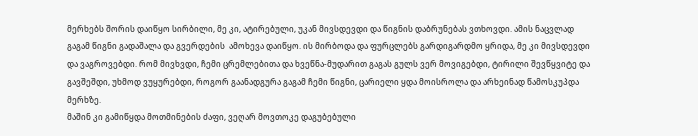მერხებს შორის დაიწყო სირბილი, მე კი, ატირებული, უკან მივსდევდი და წიგნის დაბრუნებას ვთხოვდი. ამის ნაცვლად გაგამ წიგნი გადაშალა და გვერდების  ამოხევა დაიწყო. ის მირბოდა და ფურცლებს გარდიგარდმო ყრიდა, მე კი მივსდევდი და ვაგროვებდი. რომ მივხვდი, ჩემი ცრემლებითა და ხვეწნა-მუდარით გაგას გულს ვერ მოვიგებდი, ტირილი შევწყვიტე და გავშეშდი, უხმოდ ვუყურებდი, როგორ გაანადგურა გაგამ ჩემი წიგნი, ცარიელი ყდა მოისროლა და არხეინად წამოსკუპდა მერხზე.
მაშინ კი გამიწყდა მოთმინების ძაფი, ვეღარ მოვთოკე დაგუბებული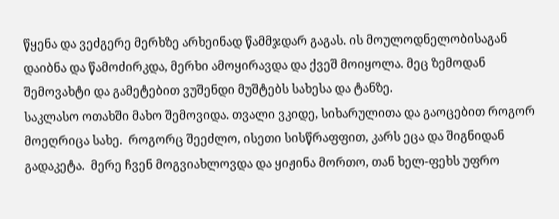წყენა და ვეძგერე მერხზე არხეინად წამმჯდარ გაგას. ის მოულოდნელობისაგან დაიბნა და წამოძირკდა, მერხი ამოყირავდა და ქვეშ მოიყოლა. მეც ზემოდან შემოვახტი და გამეტებით ვუშენდი მუშტებს სახესა და ტანზე.
საკლასო ოთახში მახო შემოვიდა. თვალი ვკიდე, სიხარულითა და გაოცებით როგორ მოეღრიცა სახე.  როგორც შეეძლო, ისეთი სისწრაფფით, კარს ეცა და შიგნიდან გადაკეტა.  მერე ჩვენ მოგვიახლოვდა და ყიჟინა მორთო, თან ხელ-ფეხს უფრო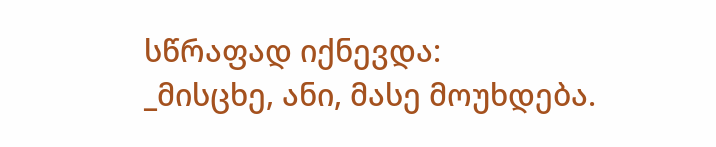სწრაფად იქნევდა:
_მისცხე, ანი, მასე მოუხდება.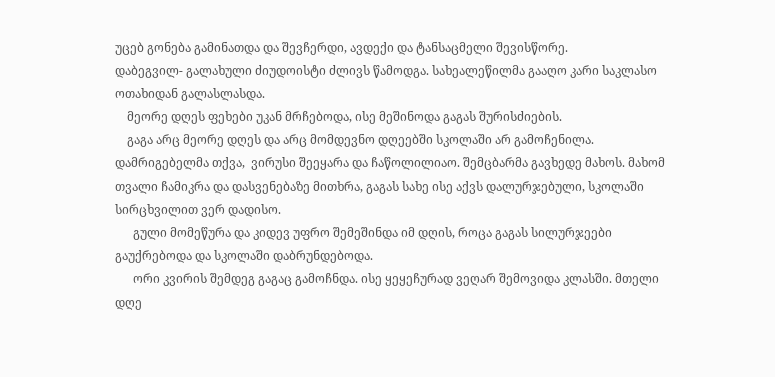უცებ გონება გამინათდა და შევჩერდი, ავდექი და ტანსაცმელი შევისწორე.
დაბეგვილ- გალახული ძიუდოისტი ძლივს წამოდგა. სახეალეწილმა გააღო კარი საკლასო ოთახიდან გალასლასდა.
    მეორე დღეს ფეხები უკან მრჩებოდა, ისე მეშინოდა გაგას შურისძიების.
    გაგა არც მეორე დღეს და არც მომდევნო დღეებში სკოლაში არ გამოჩენილა. დამრიგებელმა თქვა,  ვირუსი შეეყარა და ჩაწოლილიაო. შემცბარმა გავხედე მახოს. მახომ თვალი ჩამიკრა და დასვენებაზე მითხრა, გაგას სახე ისე აქვს დალურჯებული, სკოლაში სირცხვილით ვერ დადისო.
      გული მომეწურა და კიდევ უფრო შემეშინდა იმ დღის, როცა გაგას სილურჯეები გაუქრებოდა და სკოლაში დაბრუნდებოდა.
      ორი კვირის შემდეგ გაგაც გამოჩნდა. ისე ყეყეჩურად ვეღარ შემოვიდა კლასში. მთელი დღე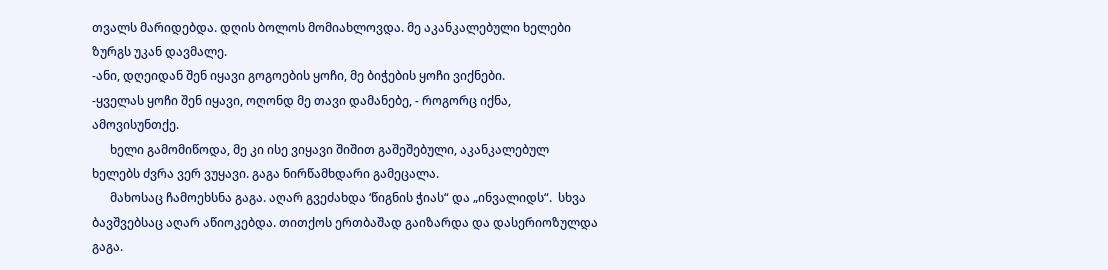თვალს მარიდებდა. დღის ბოლოს მომიახლოვდა. მე აკანკალებული ხელები ზურგს უკან დავმალე.
-ანი, დღეიდან შენ იყავი გოგოების ყოჩი, მე ბიჭების ყოჩი ვიქნები.
-ყველას ყოჩი შენ იყავი, ოღონდ მე თავი დამანებე, - როგორც იქნა, ამოვისუნთქე.
      ხელი გამომიწოდა, მე კი ისე ვიყავი შიშით გაშეშებული, აკანკალებულ ხელებს ძვრა ვერ ვუყავი. გაგა ნირწამხდარი გამეცალა.
      მახოსაც ჩამოეხსნა გაგა. აღარ გვეძახდა ‘წიგნის ჭიას“ და „ინვალიდს“.  სხვა ბავშვებსაც აღარ აწიოკებდა. თითქოს ერთბაშად გაიზარდა და დასერიოზულდა გაგა.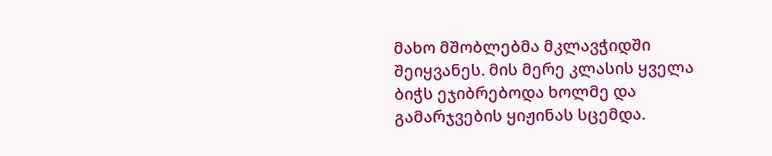მახო მშობლებმა მკლავჭიდში შეიყვანეს. მის მერე კლასის ყველა ბიჭს ეჯიბრებოდა ხოლმე და გამარჯვების ყიჟინას სცემდა.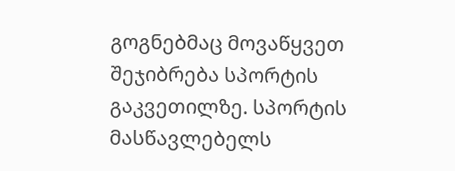გოგნებმაც მოვაწყვეთ შეჯიბრება სპორტის გაკვეთილზე. სპორტის მასწავლებელს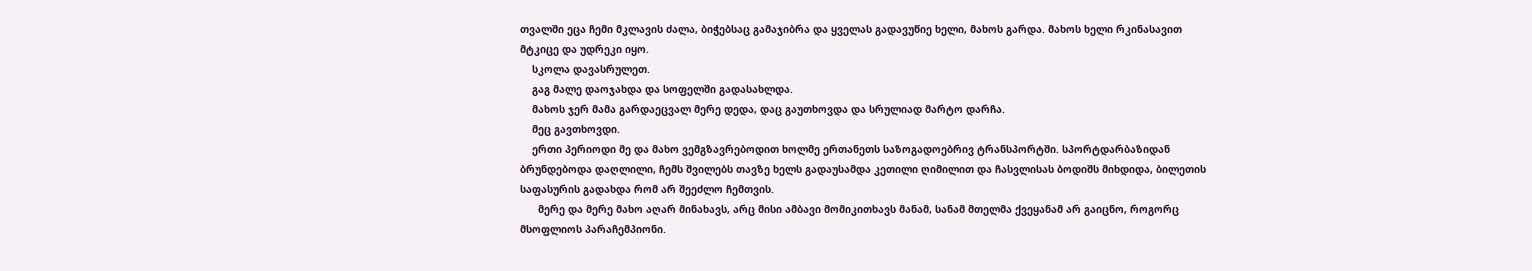თვალში ეცა ჩემი მკლავის ძალა, ბიჭებსაც გამაჯიბრა და ყველას გადავუწიე ხელი, მახოს გარდა. მახოს ხელი რკინასავით მტკიცე და უდრეკი იყო.
    სკოლა დავასრულეთ.
    გაგ მალე დაოჯახდა და სოფელში გადასახლდა.
    მახოს ჯერ მამა გარდაეცვალ მერე დედა, დაც გაუთხოვდა და სრულიად მარტო დარჩა.
    მეც გავთხოვდი.
    ერთი პერიოდი მე და მახო ვემგზავრებოდით ხოლმე ერთანეთს საზოგადოებრივ ტრანსპორტში. სპორტდარბაზიდან ბრუნდებოდა დაღლილი, ჩემს შვილებს თავზე ხელს გადაუსამდა კეთილი ღიმილით და ჩასვლისას ბოდიშს მიხდიდა, ბილეთის საფასურის გადახდა რომ არ შეეძლო ჩემთვის.
      მერე და მერე მახო აღარ მინახავს, არც მისი ამბავი მომიკითხავს მანამ, სანამ მთელმა ქვეყანამ არ გაიცნო, როგორც მსოფლიოს პარაჩემპიონი.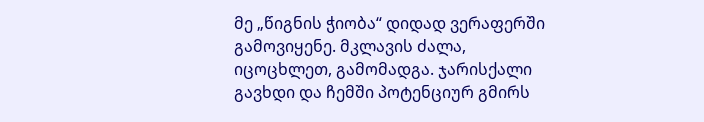მე „წიგნის ჭიობა“ დიდად ვერაფერში გამოვიყენე. მკლავის ძალა, იცოცხლეთ, გამომადგა. ჯარისქალი გავხდი და ჩემში პოტენციურ გმირს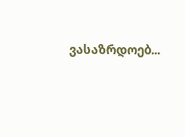ვასაზრდოებ...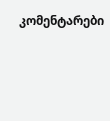კომენტარები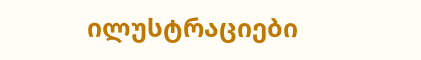ილუსტრაციები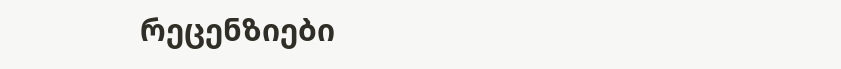რეცენზიები